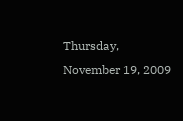Thursday, November 19, 2009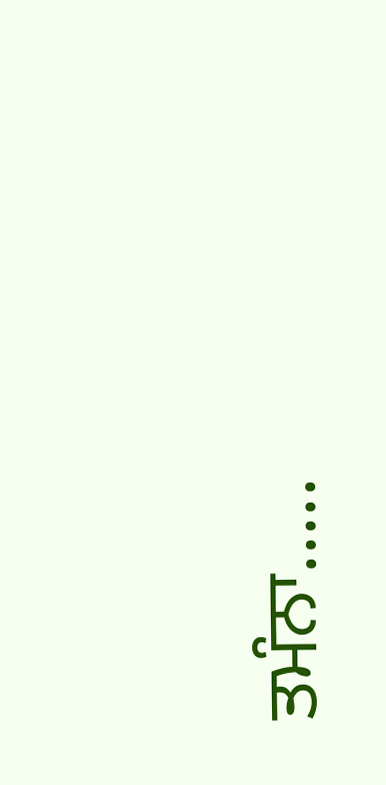ਤਮੰਨਾ.....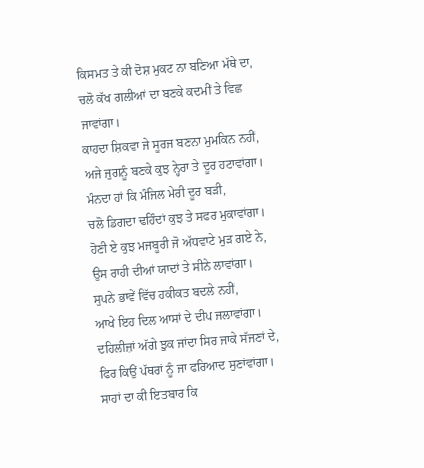ਕਿਸਮਤ ਤੇ ਕੀ ਦੋਸ਼ ਮੁਕਟ ਨਾ ਬਣਿਆ ਮੱਥੇ ਦਾ,
ਚਲੋ ਕੱਖ ਗਲੀਆਂ ਦਾ ਬਣਕੇ ਕਦਮੀਂ ਤੇ ਵਿਛ ਜਾਵਾਂਗਾ।
ਕਾਹਦਾ ਸ਼ਿਕਵਾ ਜੇ ਸੂਰਜ ਬਣਨਾ ਮੁਮਕਿਨ ਨਹੀਂ,
ਅਜੇ ਜੁਗਨੂੰ ਬਣਕੇ ਕੁਝ ਨ੍ਹੇਰਾ ਤੇ ਦੂਰ ਹਟਾਵਾਂਗਾ।
ਮੰਨਦਾ ਹਾਂ ਕਿ ਮੰਜਿਲ ਮੇਰੀ ਦੂਰ ਬੜੀ,
ਚਲੋ ਡਿਗਦਾ ਢਹਿੰਦਾਂ ਕੁਝ ਤੇ ਸਫਰ ਮੁਕਾਵਾਂਗਾ।
ਹੋਣੀ ਏ ਕੁਝ ਮਜਬੂਰੀ ਜੋ ਅੱਧਵਾਟੇ ਮੁੜ ਗਏ ਨੇ,
ਉਸ ਰਾਹੀ ਦੀਆਂ ਯਾਦਾਂ ਤੇ ਸੀਨੇ ਲਾਵਾਂਗਾ।
ਸੁਪਨੇ ਭਾਵੇਂ ਵਿੱਚ ਹਕੀਕਤ ਬਦਲੇ ਨਹੀਂ,
ਆਖੇ ਇਹ ਦਿਲ ਆਸਾਂ ਦੇ ਦੀਪ ਜਲਾਵਾਂਗਾ।
ਦਹਿਲੀਜ਼ਾਂ ਅੱਗੇ ਝੁਕ ਜਾਂਦਾ ਸਿਰ ਜਾਕੇ ਸੱਜਣਾਂ ਦੇ,
ਫਿਰ ਕਿਉਂ ਪੱਥਰਾਂ ਨੂੰ ਜਾ ਫਰਿਆਦ ਸੁਣਾਂਵਾਂਗਾ।
ਸਾਹਾਂ ਦਾ ਕੀ ਇਤਬਾਰ ਕਿ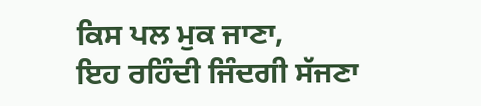ਕਿਸ ਪਲ ਮੁਕ ਜਾਣਾ,
ਇਹ ਰਹਿੰਦੀ ਜਿੰਦਗੀ ਸੱਜਣਾ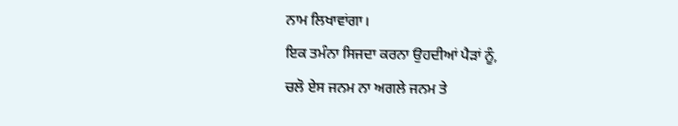ਨਾਮ ਲਿਖਾਵਾਂਗਾ।
ਇਕ ਤਮੰਨਾ ਸਿਜਦਾ ਕਰਨਾ ਉਹਦੀਆਂ ਪੈੜਾਂ ਨੂੰ,
ਚਲੋ ਏਸ ਜਨਮ ਨਾ ਅਗਲੇ ਜਨਮ ਤੇ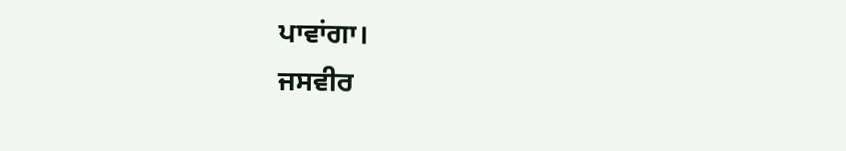ਪਾਵਾਂਗਾ।
ਜਸਵੀਰ